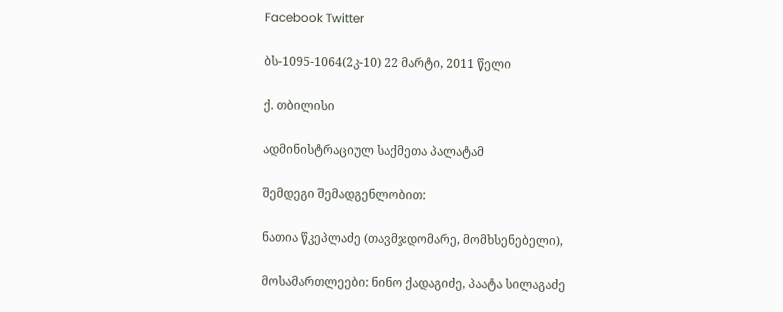Facebook Twitter

ბს-1095-1064(2კ-10) 22 მარტი, 2011 წელი

ქ. თბილისი

ადმინისტრაციულ საქმეთა პალატამ

შემდეგი შემადგენლობით:

ნათია წკეპლაძე (თავმჯდომარე, მომხსენებელი),

მოსამართლეები: ნინო ქადაგიძე, პაატა სილაგაძე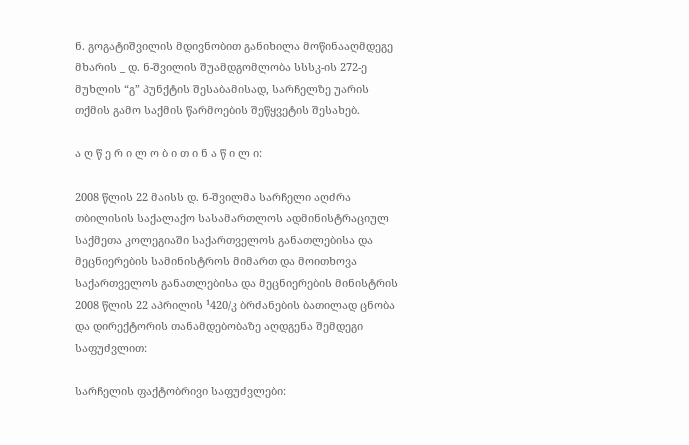ნ. გოგატიშვილის მდივნობით განიხილა მოწინააღმდეგე მხარის _ დ. ნ-შვილის შუამდგომლობა სსსკ-ის 272-ე მუხლის “გ” პუნქტის შესაბამისად, სარჩელზე უარის თქმის გამო საქმის წარმოების შეწყვეტის შესახებ.

ა ღ წ ე რ ი ლ ო ბ ი თ ი ნ ა წ ი ლ ი:

2008 წლის 22 მაისს დ. ნ-შვილმა სარჩელი აღძრა თბილისის საქალაქო სასამართლოს ადმინისტრაციულ საქმეთა კოლეგიაში საქართველოს განათლებისა და მეცნიერების სამინისტროს მიმართ და მოითხოვა საქართველოს განათლებისა და მეცნიერების მინისტრის 2008 წლის 22 აპრილის ¹420/კ ბრძანების ბათილად ცნობა და დირექტორის თანამდებობაზე აღდგენა შემდეგი საფუძვლით:

სარჩელის ფაქტობრივი საფუძვლები: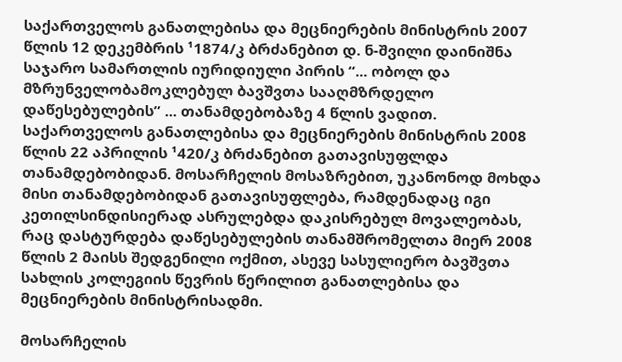საქართველოს განათლებისა და მეცნიერების მინისტრის 2007 წლის 12 დეკემბრის ¹1874/კ ბრძანებით დ. ნ-შვილი დაინიშნა საჯარო სამართლის იურიდიული პირის “... ობოლ და მზრუნველობამოკლებულ ბავშვთა სააღმზრდელო დაწესებულების” ... თანამდებობაზე 4 წლის ვადით. საქართველოს განათლებისა და მეცნიერების მინისტრის 2008 წლის 22 აპრილის ¹420/კ ბრძანებით გათავისუფლდა თანამდებობიდან. მოსარჩელის მოსაზრებით, უკანონოდ მოხდა მისი თანამდებობიდან გათავისუფლება, რამდენადაც იგი კეთილსინდისიერად ასრულებდა დაკისრებულ მოვალეობას, რაც დასტურდება დაწესებულების თანამშრომელთა მიერ 2008 წლის 2 მაისს შედგენილი ოქმით, ასევე სასულიერო ბავშვთა სახლის კოლეგიის წევრის წერილით განათლებისა და მეცნიერების მინისტრისადმი.

მოსარჩელის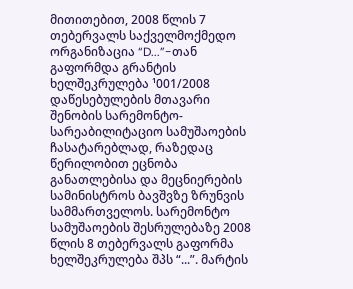მითითებით, 2008 წლის 7 თებერვალს საქველმოქმედო ორგანიზაცია “D...”-თან გაფორმდა გრანტის ხელშეკრულება ¹001/2008 დაწესებულების მთავარი შენობის სარემონტო-სარეაბილიტაციო სამუშაოების ჩასატარებლად, რაზედაც წერილობით ეცნობა განათლებისა და მეცნიერების სამინისტროს ბავშვზე ზრუნვის სამმართველოს. სარემონტო სამუშაოების შესრულებაზე 2008 წლის 8 თებერვალს გაფორმა ხელშეკრულება შპს “...”. მარტის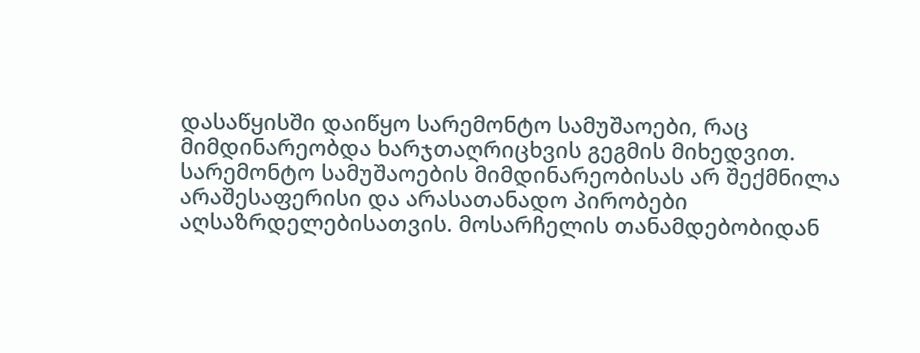დასაწყისში დაიწყო სარემონტო სამუშაოები, რაც მიმდინარეობდა ხარჯთაღრიცხვის გეგმის მიხედვით. სარემონტო სამუშაოების მიმდინარეობისას არ შექმნილა არაშესაფერისი და არასათანადო პირობები აღსაზრდელებისათვის. მოსარჩელის თანამდებობიდან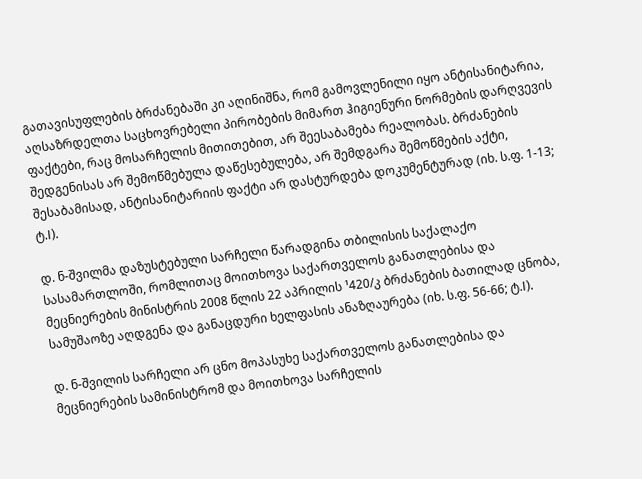გათავისუფლების ბრძანებაში კი აღინიშნა, რომ გამოვლენილი იყო ანტისანიტარია, აღსაზრდელთა საცხოვრებელი პირობების მიმართ ჰიგიენური ნორმების დარღვევის ფაქტები, რაც მოსარჩელის მითითებით, არ შეესაბამება რეალობას. ბრძანების შედგენისას არ შემოწმებულა დაწესებულება, არ შემდგარა შემოწმების აქტი, შესაბამისად, ანტისანიტარიის ფაქტი არ დასტურდება დოკუმენტურად (იხ. ს.ფ. 1-13; ტ.I).

დ. ნ-შვილმა დაზუსტებული სარჩელი წარადგინა თბილისის საქალაქო სასამართლოში, რომლითაც მოითხოვა საქართველოს განათლებისა და მეცნიერების მინისტრის 2008 წლის 22 აპრილის ¹420/კ ბრძანების ბათილად ცნობა, სამუშაოზე აღდგენა და განაცდური ხელფასის ანაზღაურება (იხ. ს.ფ. 56-66; ტ.I).

დ. ნ-შვილის სარჩელი არ ცნო მოპასუხე საქართველოს განათლებისა და მეცნიერების სამინისტრომ და მოითხოვა სარჩელის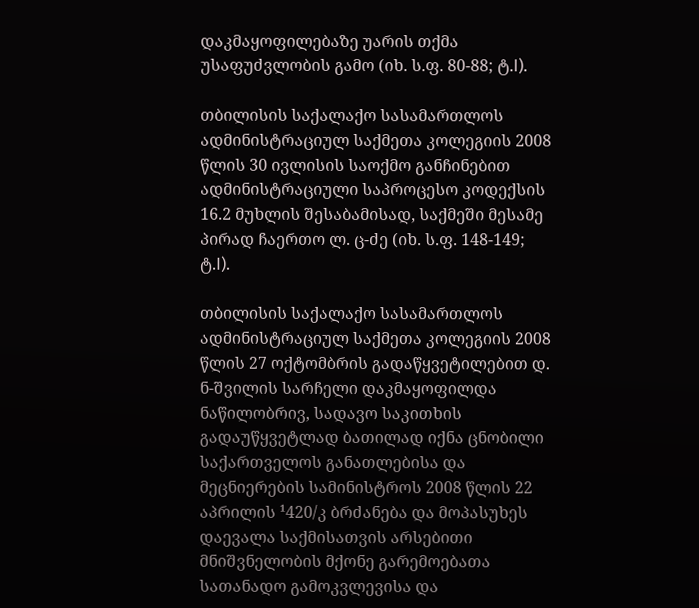დაკმაყოფილებაზე უარის თქმა უსაფუძვლობის გამო (იხ. ს.ფ. 80-88; ტ.I).

თბილისის საქალაქო სასამართლოს ადმინისტრაციულ საქმეთა კოლეგიის 2008 წლის 30 ივლისის საოქმო განჩინებით ადმინისტრაციული საპროცესო კოდექსის 16.2 მუხლის შესაბამისად, საქმეში მესამე პირად ჩაერთო ლ. ც-ძე (იხ. ს.ფ. 148-149; ტ.I).

თბილისის საქალაქო სასამართლოს ადმინისტრაციულ საქმეთა კოლეგიის 2008 წლის 27 ოქტომბრის გადაწყვეტილებით დ. ნ-შვილის სარჩელი დაკმაყოფილდა ნაწილობრივ, სადავო საკითხის გადაუწყვეტლად ბათილად იქნა ცნობილი საქართველოს განათლებისა და მეცნიერების სამინისტროს 2008 წლის 22 აპრილის ¹420/კ ბრძანება და მოპასუხეს დაევალა საქმისათვის არსებითი მნიშვნელობის მქონე გარემოებათა სათანადო გამოკვლევისა და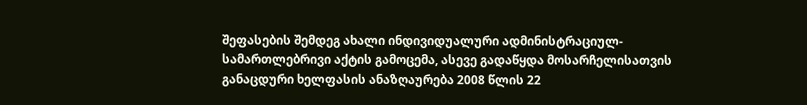შეფასების შემდეგ ახალი ინდივიდუალური ადმინისტრაციულ-სამართლებრივი აქტის გამოცემა, ასევე გადაწყდა მოსარჩელისათვის განაცდური ხელფასის ანაზღაურება 2008 წლის 22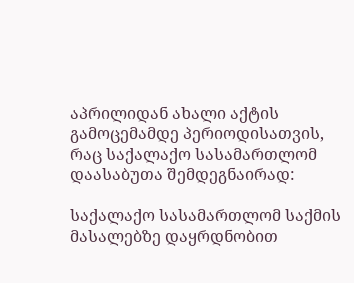აპრილიდან ახალი აქტის გამოცემამდე პერიოდისათვის, რაც საქალაქო სასამართლომ დაასაბუთა შემდეგნაირად:

საქალაქო სასამართლომ საქმის მასალებზე დაყრდნობით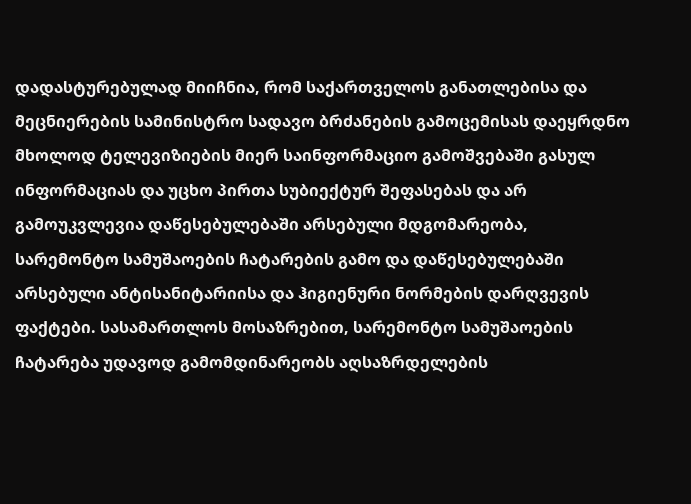დადასტურებულად მიიჩნია, რომ საქართველოს განათლებისა და მეცნიერების სამინისტრო სადავო ბრძანების გამოცემისას დაეყრდნო მხოლოდ ტელევიზიების მიერ საინფორმაციო გამოშვებაში გასულ ინფორმაციას და უცხო პირთა სუბიექტურ შეფასებას და არ გამოუკვლევია დაწესებულებაში არსებული მდგომარეობა, სარემონტო სამუშაოების ჩატარების გამო და დაწესებულებაში არსებული ანტისანიტარიისა და ჰიგიენური ნორმების დარღვევის ფაქტები. სასამართლოს მოსაზრებით, სარემონტო სამუშაოების ჩატარება უდავოდ გამომდინარეობს აღსაზრდელების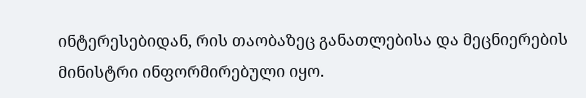ინტერესებიდან, რის თაობაზეც განათლებისა და მეცნიერების მინისტრი ინფორმირებული იყო.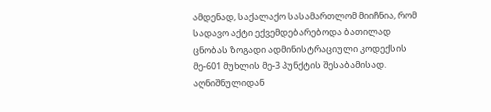ამდენად, საქალაქო სასამართლომ მიიჩნია, რომ სადავო აქტი ექვემდებარებოდა ბათილად ცნობას ზოგადი ადმინისტრაციული კოდექსის მე-601 მუხლის მე-3 პუნქტის შესაბამისად. აღნიშნულიდან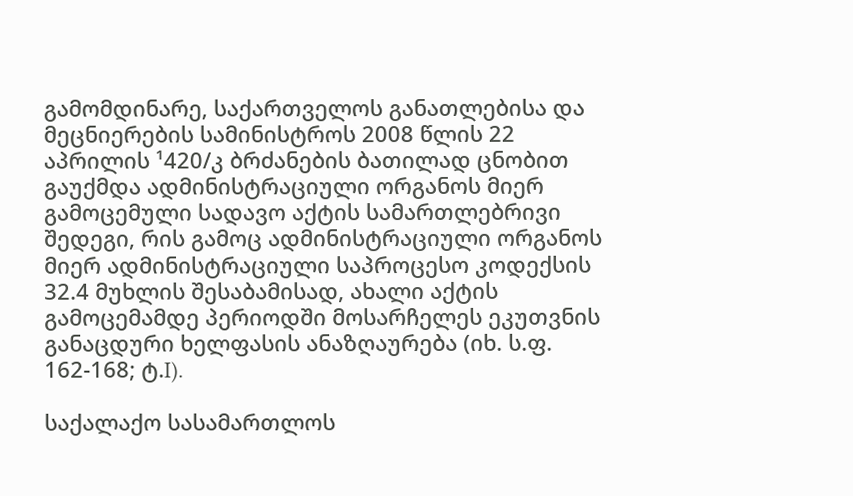გამომდინარე, საქართველოს განათლებისა და მეცნიერების სამინისტროს 2008 წლის 22 აპრილის ¹420/კ ბრძანების ბათილად ცნობით გაუქმდა ადმინისტრაციული ორგანოს მიერ გამოცემული სადავო აქტის სამართლებრივი შედეგი, რის გამოც ადმინისტრაციული ორგანოს მიერ ადმინისტრაციული საპროცესო კოდექსის 32.4 მუხლის შესაბამისად, ახალი აქტის გამოცემამდე პერიოდში მოსარჩელეს ეკუთვნის განაცდური ხელფასის ანაზღაურება (იხ. ს.ფ. 162-168; ტ.I).

საქალაქო სასამართლოს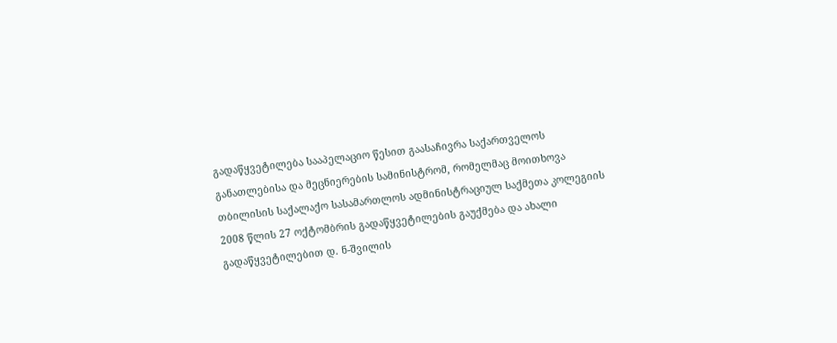გადაწყვეტილება სააპელაციო წესით გაასაჩივრა საქართველოს განათლებისა და მეცნიერების სამინისტრომ, რომელმაც მოითხოვა თბილისის საქალაქო სასამართლოს ადმინისტრაციულ საქმეთა კოლეგიის 2008 წლის 27 ოქტომბრის გადაწყვეტილების გაუქმება და ახალი გადაწყვეტილებით დ. ნ-შვილის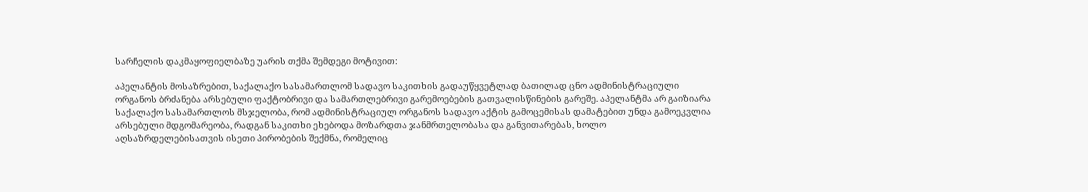სარჩელის დაკმაყოფიელბაზე უარის თქმა შემდეგი მოტივით:

აპელანტის მოსაზრებით, საქალაქო სასამართლომ სადავო საკითხის გადაუწყვეტლად ბათილად ცნო ადმინისტრაციული ორგანოს ბრძანება არსებული ფაქტობრივი და სამართლებრივი გარემოებების გათვალისწინების გარეშე. აპელანტმა არ გაიზიარა საქალაქო სასამართლოს მსჯელობა, რომ ადმინისტრაციულ ორგანოს სადავო აქტის გამოცემისას დამატებით უნდა გამოეკვლია არსებული მდგომარეობა, რადგან საკითხი ეხებოდა მოზარდთა ჯანმრთელობასა და განვითარებას, ხოლო აღსაზრდელებისათვის ისეთი პირობების შექმნა, რომელიც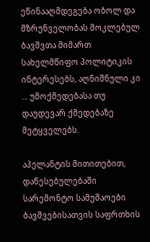ეწინააღმდეგება ობოლ და მზრუნველობას მოკლებულ ბავშვთა მიმართ სახელმწიფო პოლიტიკის ინტერესებს, აღნიშნული კი ... უმოქმედებასა თუ დაუდევარ ქმედებაზე მეტყველებს.

აპელანტის მითითებით, დაწესებულებაში სარემონტო სამუშაოები ბავშვებისათვის საფრთხის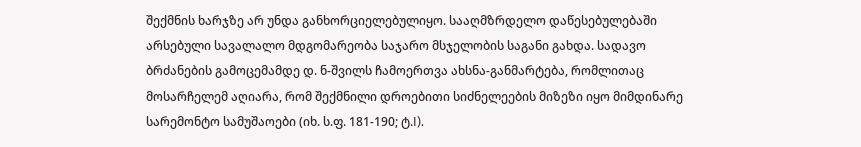შექმნის ხარჯზე არ უნდა განხორციელებულიყო. სააღმზრდელო დაწესებულებაში არსებული სავალალო მდგომარეობა საჯარო მსჯელობის საგანი გახდა. სადავო ბრძანების გამოცემამდე დ. ნ-შვილს ჩამოერთვა ახსნა-განმარტება, რომლითაც მოსარჩელემ აღიარა, რომ შექმნილი დროებითი სიძნელეების მიზეზი იყო მიმდინარე სარემონტო სამუშაოები (იხ. ს.ფ. 181-190; ტ.I).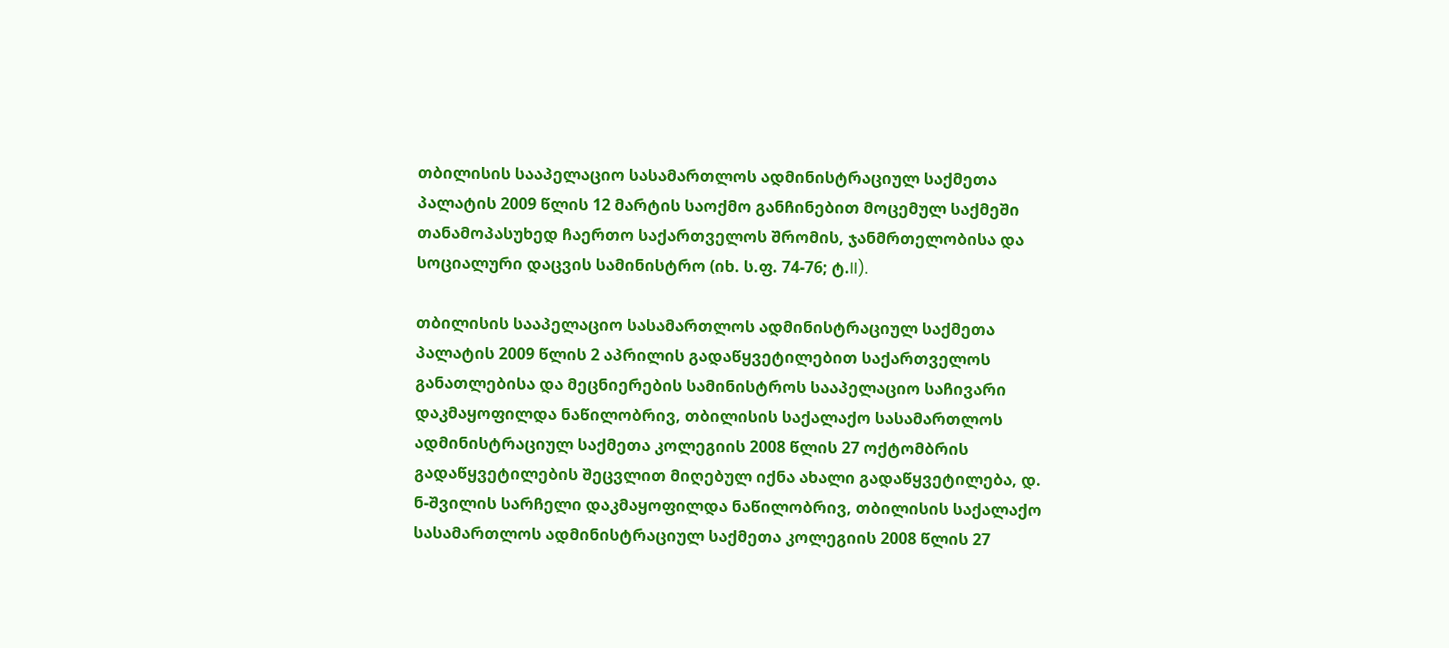თბილისის სააპელაციო სასამართლოს ადმინისტრაციულ საქმეთა პალატის 2009 წლის 12 მარტის საოქმო განჩინებით მოცემულ საქმეში თანამოპასუხედ ჩაერთო საქართველოს შრომის, ჯანმრთელობისა და სოციალური დაცვის სამინისტრო (იხ. ს.ფ. 74-76; ტ.II).

თბილისის სააპელაციო სასამართლოს ადმინისტრაციულ საქმეთა პალატის 2009 წლის 2 აპრილის გადაწყვეტილებით საქართველოს განათლებისა და მეცნიერების სამინისტროს სააპელაციო საჩივარი დაკმაყოფილდა ნაწილობრივ, თბილისის საქალაქო სასამართლოს ადმინისტრაციულ საქმეთა კოლეგიის 2008 წლის 27 ოქტომბრის გადაწყვეტილების შეცვლით მიღებულ იქნა ახალი გადაწყვეტილება, დ. ნ-შვილის სარჩელი დაკმაყოფილდა ნაწილობრივ, თბილისის საქალაქო სასამართლოს ადმინისტრაციულ საქმეთა კოლეგიის 2008 წლის 27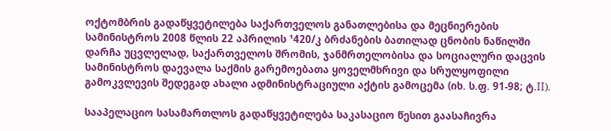ოქტომბრის გადაწყვეტილება საქართველოს განათლებისა და მეცნიერების სამინისტროს 2008 წლის 22 აპრილის ¹420/კ ბრძანების ბათილად ცნობის ნაწილში დარჩა უცვლელად, საქართველოს შრომის, ჯანმრთელობისა და სოციალური დაცვის სამინისტროს დაევალა საქმის გარემოებათა ყოველმხრივი და სრულყოფილი გამოკვლევის შედეგად ახალი ადმინისტრაციული აქტის გამოცემა (იხ. ს.ფ. 91-98; ტ.II).

სააპელაციო სასამართლოს გადაწყვეტილება საკასაციო წესით გაასაჩივრა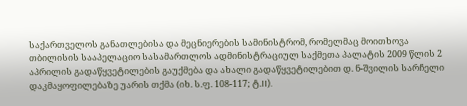საქართველოს განათლებისა და მეცნიერების სამინისტრომ, რომელმაც მოითხოვა თბილისის სააპელაციო სასამართლოს ადმინისტრაციულ საქმეთა პალატის 2009 წლის 2 აპრილის გადაწყვეტილების გაუქმება და ახალი გადაწყვეტილებით დ. ნ-შვილის სარჩელი დაკმაყოფილებაზე უარის თქმა (იხ. ს.ფ. 108-117; ტ.II).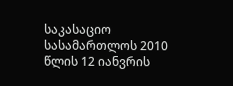საკასაციო სასამართლოს 2010 წლის 12 იანვრის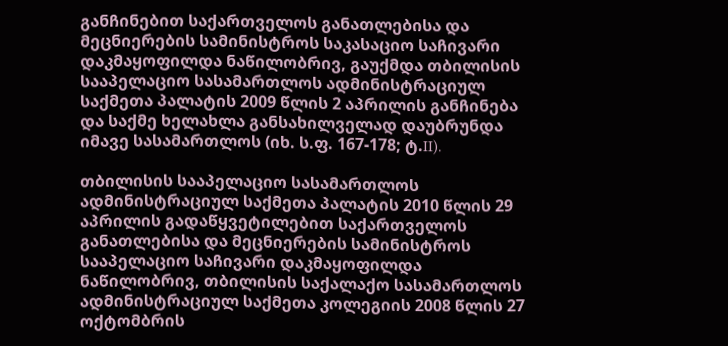განჩინებით საქართველოს განათლებისა და მეცნიერების სამინისტროს საკასაციო საჩივარი დაკმაყოფილდა ნაწილობრივ, გაუქმდა თბილისის სააპელაციო სასამართლოს ადმინისტრაციულ საქმეთა პალატის 2009 წლის 2 აპრილის განჩინება და საქმე ხელახლა განსახილველად დაუბრუნდა იმავე სასამართლოს (იხ. ს.ფ. 167-178; ტ.II).

თბილისის სააპელაციო სასამართლოს ადმინისტრაციულ საქმეთა პალატის 2010 წლის 29 აპრილის გადაწყვეტილებით საქართველოს განათლებისა და მეცნიერების სამინისტროს სააპელაციო საჩივარი დაკმაყოფილდა ნაწილობრივ, თბილისის საქალაქო სასამართლოს ადმინისტრაციულ საქმეთა კოლეგიის 2008 წლის 27 ოქტომბრის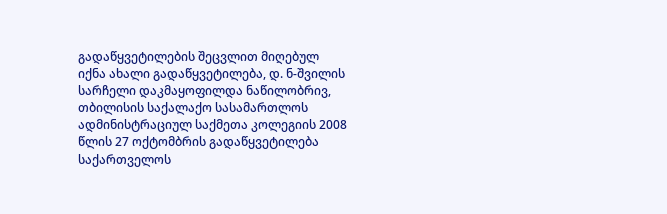გადაწყვეტილების შეცვლით მიღებულ იქნა ახალი გადაწყვეტილება, დ. ნ-შვილის სარჩელი დაკმაყოფილდა ნაწილობრივ, თბილისის საქალაქო სასამართლოს ადმინისტრაციულ საქმეთა კოლეგიის 2008 წლის 27 ოქტომბრის გადაწყვეტილება საქართველოს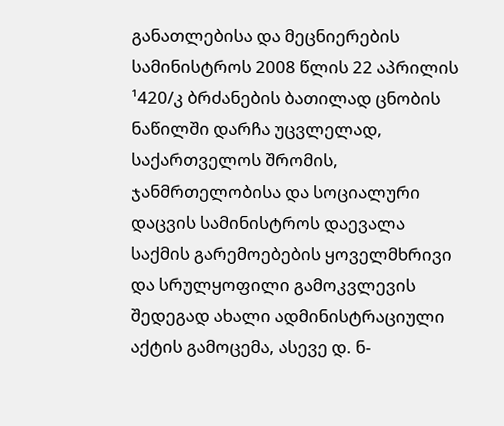განათლებისა და მეცნიერების სამინისტროს 2008 წლის 22 აპრილის ¹420/კ ბრძანების ბათილად ცნობის ნაწილში დარჩა უცვლელად, საქართველოს შრომის, ჯანმრთელობისა და სოციალური დაცვის სამინისტროს დაევალა საქმის გარემოებების ყოველმხრივი და სრულყოფილი გამოკვლევის შედეგად ახალი ადმინისტრაციული აქტის გამოცემა, ასევე დ. ნ-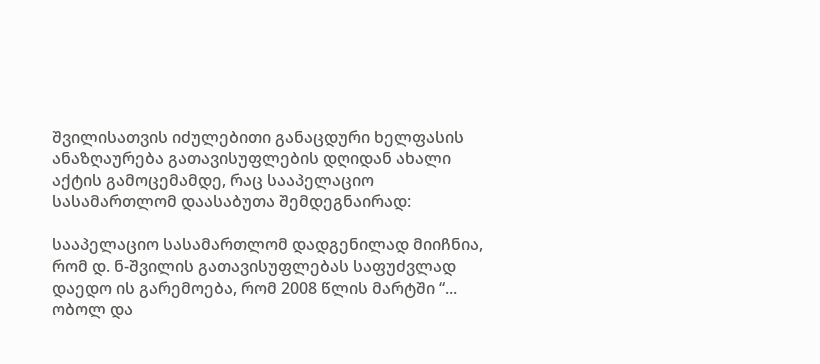შვილისათვის იძულებითი განაცდური ხელფასის ანაზღაურება გათავისუფლების დღიდან ახალი აქტის გამოცემამდე, რაც სააპელაციო სასამართლომ დაასაბუთა შემდეგნაირად:

სააპელაციო სასამართლომ დადგენილად მიიჩნია, რომ დ. ნ-შვილის გათავისუფლებას საფუძვლად დაედო ის გარემოება, რომ 2008 წლის მარტში “... ობოლ და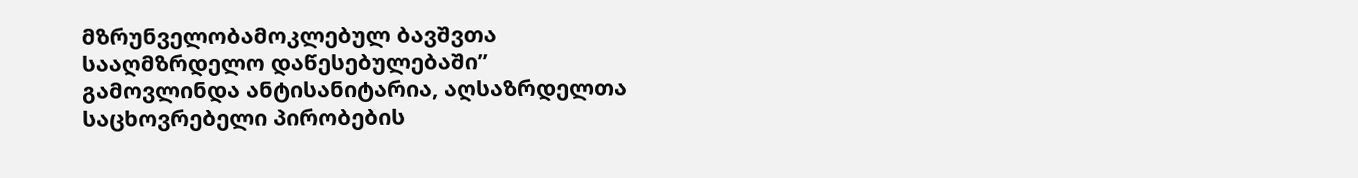მზრუნველობამოკლებულ ბავშვთა სააღმზრდელო დაწესებულებაში” გამოვლინდა ანტისანიტარია, აღსაზრდელთა საცხოვრებელი პირობების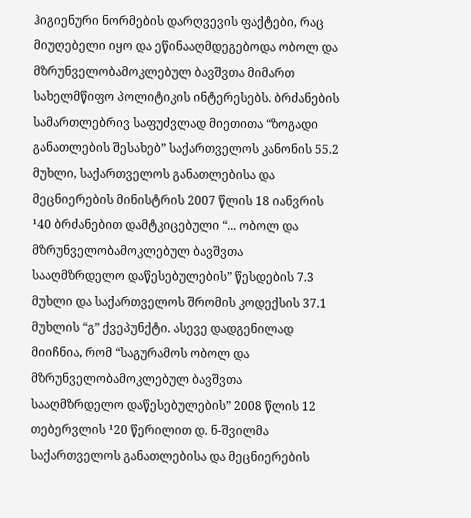ჰიგიენური ნორმების დარღვევის ფაქტები, რაც მიუღებელი იყო და ეწინააღმდეგებოდა ობოლ და მზრუნველობამოკლებულ ბავშვთა მიმართ სახელმწიფო პოლიტიკის ინტერესებს. ბრძანების სამართლებრივ საფუძვლად მიეთითა “ზოგადი განათლების შესახებ” საქართველოს კანონის 55.2 მუხლი, საქართველოს განათლებისა და მეცნიერების მინისტრის 2007 წლის 18 იანვრის ¹40 ბრძანებით დამტკიცებული “... ობოლ და მზრუნველობამოკლებულ ბავშვთა სააღმზრდელო დაწესებულების” წესდების 7.3 მუხლი და საქართველოს შრომის კოდექსის 37.1 მუხლის “გ” ქვეპუნქტი. ასევე დადგენილად მიიჩნია, რომ “საგურამოს ობოლ და მზრუნველობამოკლებულ ბავშვთა სააღმზრდელო დაწესებულების” 2008 წლის 12 თებერვლის ¹20 წერილით დ. ნ-შვილმა საქართველოს განათლებისა და მეცნიერების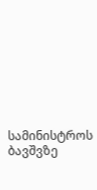სამინისტროს ბავშვზე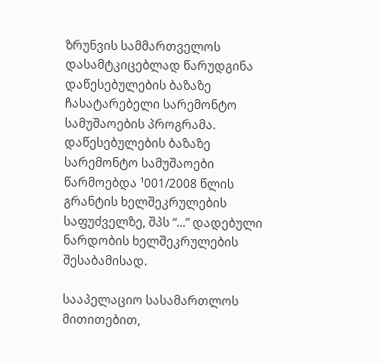ზრუნვის სამმართველოს დასამტკიცებლად წარუდგინა დაწესებულების ბაზაზე ჩასატარებელი სარემონტო სამუშაოების პროგრამა. დაწესებულების ბაზაზე სარემონტო სამუშაოები წარმოებდა ¹001/2008 წლის გრანტის ხელშეკრულების საფუძველზე, შპს “...” დადებული ნარდობის ხელშეკრულების შესაბამისად.

სააპელაციო სასამართლოს მითითებით,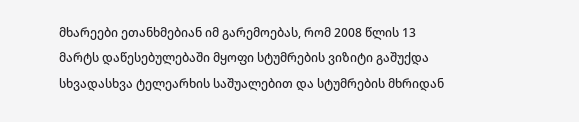მხარეები ეთანხმებიან იმ გარემოებას, რომ 2008 წლის 13 მარტს დაწესებულებაში მყოფი სტუმრების ვიზიტი გაშუქდა სხვადასხვა ტელეარხის საშუალებით და სტუმრების მხრიდან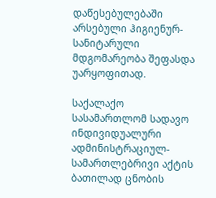დაწესებულებაში არსებული ჰიგიენურ-სანიტარული მდგომარეობა შეფასდა უარყოფითად.

საქალაქო სასამართლომ სადავო ინდივიდუალური ადმინისტრაციულ-სამართლებრივი აქტის ბათილად ცნობის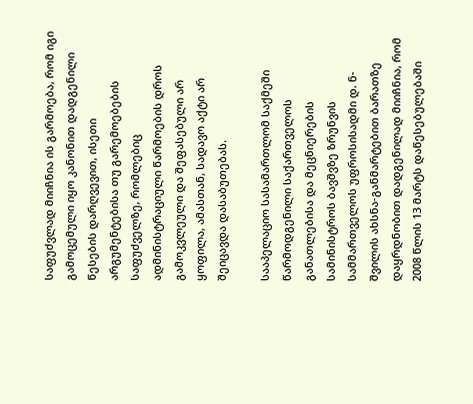საფუძვლად მიიჩნია ის გარმოება, რომ იგი გამოცემული იყო კანონით დადგენილი წესების დარღვევით, ისეთი არგუმენტებისა თუ გარემოებების საფუძველზე, რომლებიც ადმინისტრაციული წარმოების დროს გამოკვლეული და შეფასებული არ ყოფილა, ამასთან, სადავო აქტი არ შეიცავდა დასაბუთებას.

სააპელაციო სასამართლომ საქმეში წარმოდგენილი საქართველოს განათლებისა და მეცნიერების სამინისტროს ბავშვზე ზრუნვის სამმართველოს უფროსისადმი დ. ნ-შვილის ახსნა-განმარტებით ბარათზე დაყრდნობით დადგენილად მიიჩნია, რომ 2008 წლის 13 მარტს დაწესებულებაში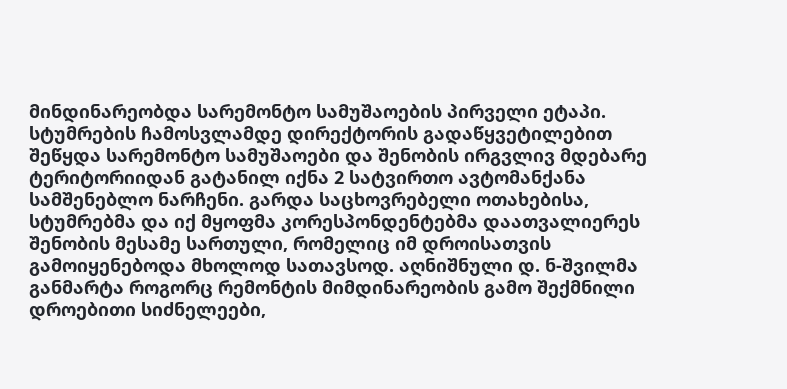მინდინარეობდა სარემონტო სამუშაოების პირველი ეტაპი. სტუმრების ჩამოსვლამდე დირექტორის გადაწყვეტილებით შეწყდა სარემონტო სამუშაოები და შენობის ირგვლივ მდებარე ტერიტორიიდან გატანილ იქნა 2 სატვირთო ავტომანქანა სამშენებლო ნარჩენი. გარდა საცხოვრებელი ოთახებისა, სტუმრებმა და იქ მყოფმა კორესპონდენტებმა დაათვალიერეს შენობის მესამე სართული, რომელიც იმ დროისათვის გამოიყენებოდა მხოლოდ სათავსოდ. აღნიშნული დ. ნ-შვილმა განმარტა როგორც რემონტის მიმდინარეობის გამო შექმნილი დროებითი სიძნელეები,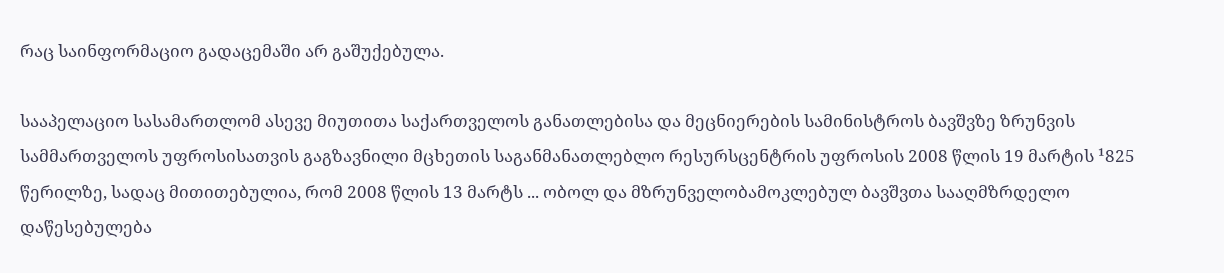რაც საინფორმაციო გადაცემაში არ გაშუქებულა.

სააპელაციო სასამართლომ ასევე მიუთითა საქართველოს განათლებისა და მეცნიერების სამინისტროს ბავშვზე ზრუნვის სამმართველოს უფროსისათვის გაგზავნილი მცხეთის საგანმანათლებლო რესურსცენტრის უფროსის 2008 წლის 19 მარტის ¹825 წერილზე, სადაც მითითებულია, რომ 2008 წლის 13 მარტს ... ობოლ და მზრუნველობამოკლებულ ბავშვთა სააღმზრდელო დაწესებულება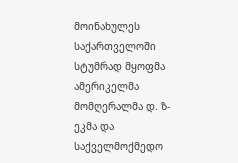მოინახულეს საქართველოში სტუმრად მყოფმა ამერიკელმა მომღერალმა დ. ზ-ეკმა და საქველმოქმედო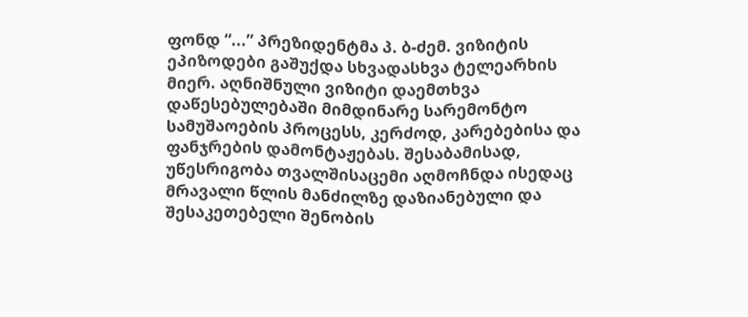ფონდ “...” პრეზიდენტმა პ. ბ-ძემ. ვიზიტის ეპიზოდები გაშუქდა სხვადასხვა ტელეარხის მიერ. აღნიშნული ვიზიტი დაემთხვა დაწესებულებაში მიმდინარე სარემონტო სამუშაოების პროცესს, კერძოდ, კარებებისა და ფანჯრების დამონტაჟებას. შესაბამისად, უწესრიგობა თვალშისაცემი აღმოჩნდა ისედაც მრავალი წლის მანძილზე დაზიანებული და შესაკეთებელი შენობის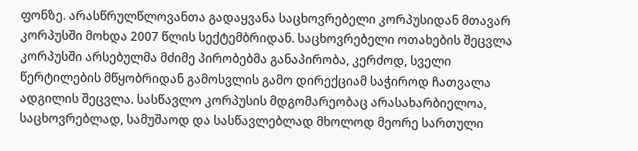ფონზე. არასწრულწლოვანთა გადაყვანა საცხოვრებელი კორპუსიდან მთავარ კორპუსში მოხდა 2007 წლის სექტემბრიდან. საცხოვრებელი ოთახების შეცვლა კორპუსში არსებულმა მძიმე პირობებმა განაპირობა, კერძოდ, სველი წერტილების მწყობრიდან გამოსვლის გამო დირექციამ საჭიროდ ჩათვალა ადგილის შეცვლა. სასწავლო კორპუსის მდგომარეობაც არასახარბიელოა, საცხოვრებლად, სამუშაოდ და სასწავლებლად მხოლოდ მეორე სართული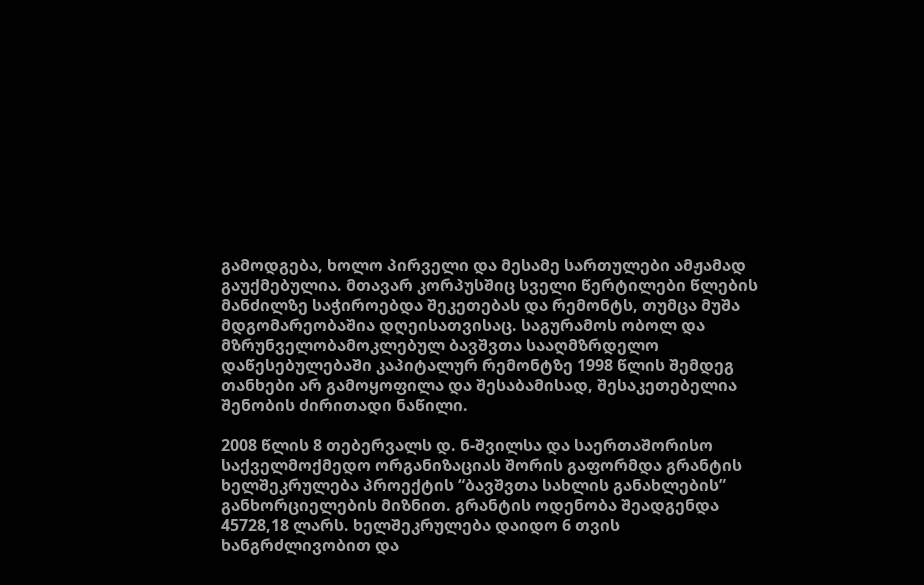გამოდგება, ხოლო პირველი და მესამე სართულები ამჟამად გაუქმებულია. მთავარ კორპუსშიც სველი წერტილები წლების მანძილზე საჭიროებდა შეკეთებას და რემონტს, თუმცა მუშა მდგომარეობაშია დღეისათვისაც. საგურამოს ობოლ და მზრუნველობამოკლებულ ბავშვთა სააღმზრდელო დაწესებულებაში კაპიტალურ რემონტზე 1998 წლის შემდეგ თანხები არ გამოყოფილა და შესაბამისად, შესაკეთებელია შენობის ძირითადი ნაწილი.

2008 წლის 8 თებერვალს დ. ნ-შვილსა და საერთაშორისო საქველმოქმედო ორგანიზაციას შორის გაფორმდა გრანტის ხელშეკრულება პროექტის “ბავშვთა სახლის განახლების” განხორციელების მიზნით. გრანტის ოდენობა შეადგენდა 45728,18 ლარს. ხელშეკრულება დაიდო 6 თვის ხანგრძლივობით და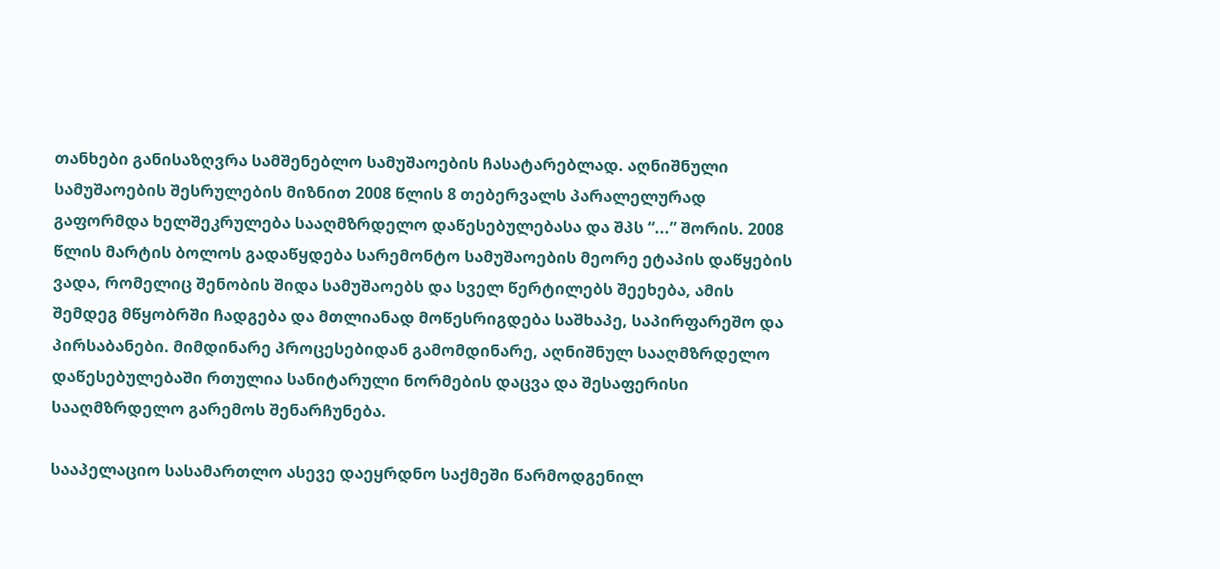თანხები განისაზღვრა სამშენებლო სამუშაოების ჩასატარებლად. აღნიშნული სამუშაოების შესრულების მიზნით 2008 წლის 8 თებერვალს პარალელურად გაფორმდა ხელშეკრულება სააღმზრდელო დაწესებულებასა და შპს “...” შორის. 2008 წლის მარტის ბოლოს გადაწყდება სარემონტო სამუშაოების მეორე ეტაპის დაწყების ვადა, რომელიც შენობის შიდა სამუშაოებს და სველ წერტილებს შეეხება, ამის შემდეგ მწყობრში ჩადგება და მთლიანად მოწესრიგდება საშხაპე, საპირფარეშო და პირსაბანები. მიმდინარე პროცესებიდან გამომდინარე, აღნიშნულ სააღმზრდელო დაწესებულებაში რთულია სანიტარული ნორმების დაცვა და შესაფერისი სააღმზრდელო გარემოს შენარჩუნება.

სააპელაციო სასამართლო ასევე დაეყრდნო საქმეში წარმოდგენილ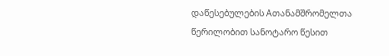დაწესებულების Aთანამშრომელთა წერილობით სანოტარო წესით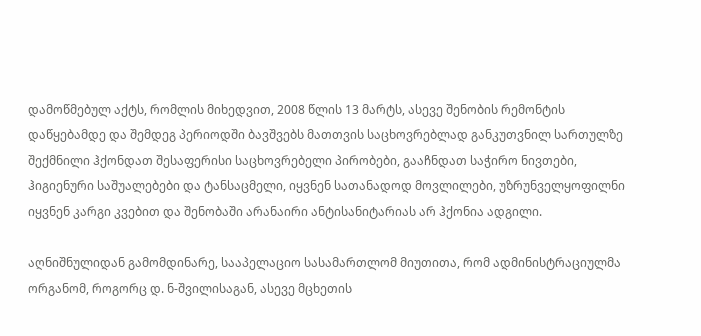დამოწმებულ აქტს, რომლის მიხედვით, 2008 წლის 13 მარტს, ასევე შენობის რემონტის დაწყებამდე და შემდეგ პერიოდში ბავშვებს მათთვის საცხოვრებლად განკუთვნილ სართულზე შექმნილი ჰქონდათ შესაფერისი საცხოვრებელი პირობები, გააჩნდათ საჭირო ნივთები, ჰიგიენური საშუალებები და ტანსაცმელი, იყვნენ სათანადოდ მოვლილები, უზრუნველყოფილნი იყვნენ კარგი კვებით და შენობაში არანაირი ანტისანიტარიას არ ჰქონია ადგილი.

აღნიშნულიდან გამომდინარე, სააპელაციო სასამართლომ მიუთითა, რომ ადმინისტრაციულმა ორგანომ, როგორც დ. ნ-შვილისაგან, ასევე მცხეთის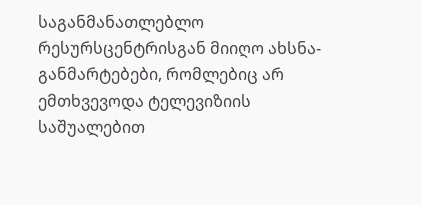საგანმანათლებლო რესურსცენტრისგან მიიღო ახსნა-განმარტებები, რომლებიც არ ემთხვევოდა ტელევიზიის საშუალებით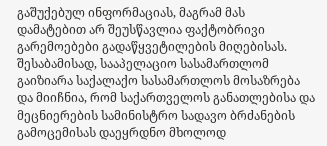გაშუქებულ ინფორმაციას, მაგრამ მას დამატებით არ შეუსწავლია ფაქტობრივი გარემოებები გადაწყვეტილების მიღებისას. შესაბამისად, სააპელაციო სასამართლომ გაიზიარა საქალაქო სასამართლოს მოსაზრება და მიიჩნია, რომ საქართველოს განათლებისა და მეცნიერების სამინისტრო სადავო ბრძანების გამოცემისას დაეყრდნო მხოლოდ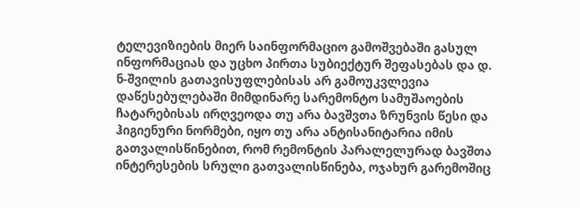ტელევიზიების მიერ საინფორმაციო გამოშვებაში გასულ ინფორმაციას და უცხო პირთა სუბიექტურ შეფასებას და დ. ნ-შვილის გათავისუფლებისას არ გამოუკვლევია დაწესებულებაში მიმდინარე სარემონტო სამუშაოების ჩატარებისას ირღვეოდა თუ არა ბავშვთა ზრუნვის წესი და ჰიგიენური ნორმები, იყო თუ არა ანტისანიტარია იმის გათვალისწინებით, რომ რემონტის პარალელურად ბავშთა ინტერესების სრული გათვალისწინება, ოჯახურ გარემოშიც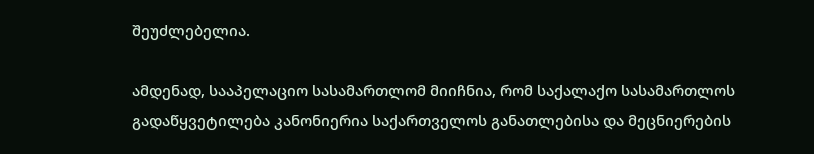შეუძლებელია.

ამდენად, სააპელაციო სასამართლომ მიიჩნია, რომ საქალაქო სასამართლოს გადაწყვეტილება კანონიერია საქართველოს განათლებისა და მეცნიერების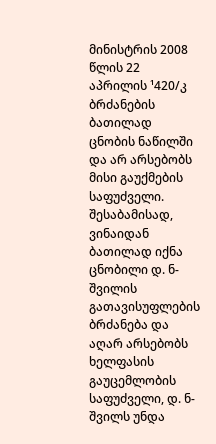მინისტრის 2008 წლის 22 აპრილის ¹420/კ ბრძანების ბათილად ცნობის ნაწილში და არ არსებობს მისი გაუქმების საფუძველი. შესაბამისად, ვინაიდან ბათილად იქნა ცნობილი დ. ნ-შვილის გათავისუფლების ბრძანება და აღარ არსებობს ხელფასის გაუცემლობის საფუძველი, დ. ნ-შვილს უნდა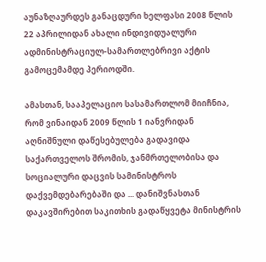აუნაზღაურდეს განაცდური ხელფასი 2008 წლის 22 აპრილიდან ახალი ინდივიდუალური ადმინისტრაციულ-სამართლებრივი აქტის გამოცემამდე პერიოდში.

ამასთან, სააპელაციო სასამართლომ მიიჩნია, რომ ვინაიდან 2009 წლის 1 იანვრიდან აღნიშნული დაწესებულება გადავიდა საქართველოს შრომის, ჯანმრთელობისა და სოციალური დაცვის სამინისტროს დაქვემდებარებაში და ... დანიშვნასთან დაკავშირებით საკითხის გადაწყვეტა მინისტრის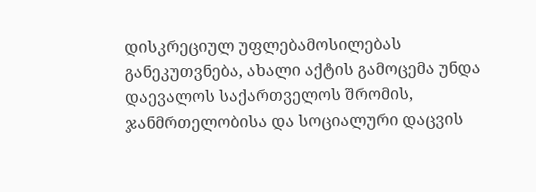დისკრეციულ უფლებამოსილებას განეკუთვნება, ახალი აქტის გამოცემა უნდა დაევალოს საქართველოს შრომის, ჯანმრთელობისა და სოციალური დაცვის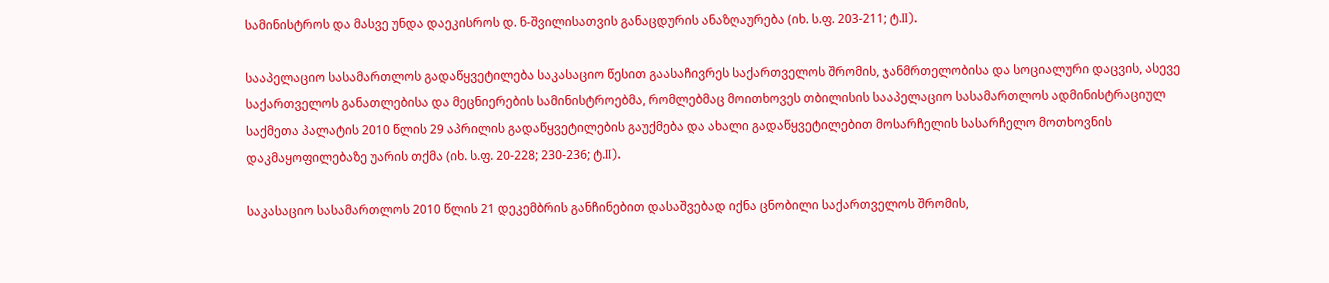სამინისტროს და მასვე უნდა დაეკისროს დ. ნ-შვილისათვის განაცდურის ანაზღაურება (იხ. ს.ფ. 203-211; ტ.II).

სააპელაციო სასამართლოს გადაწყვეტილება საკასაციო წესით გაასაჩივრეს საქართველოს შრომის, ჯანმრთელობისა და სოციალური დაცვის, ასევე საქართველოს განათლებისა და მეცნიერების სამინისტროებმა, რომლებმაც მოითხოვეს თბილისის სააპელაციო სასამართლოს ადმინისტრაციულ საქმეთა პალატის 2010 წლის 29 აპრილის გადაწყვეტილების გაუქმება და ახალი გადაწყვეტილებით მოსარჩელის სასარჩელო მოთხოვნის დაკმაყოფილებაზე უარის თქმა (იხ. ს.ფ. 20-228; 230-236; ტ.II).

საკასაციო სასამართლოს 2010 წლის 21 დეკემბრის განჩინებით დასაშვებად იქნა ცნობილი საქართველოს შრომის,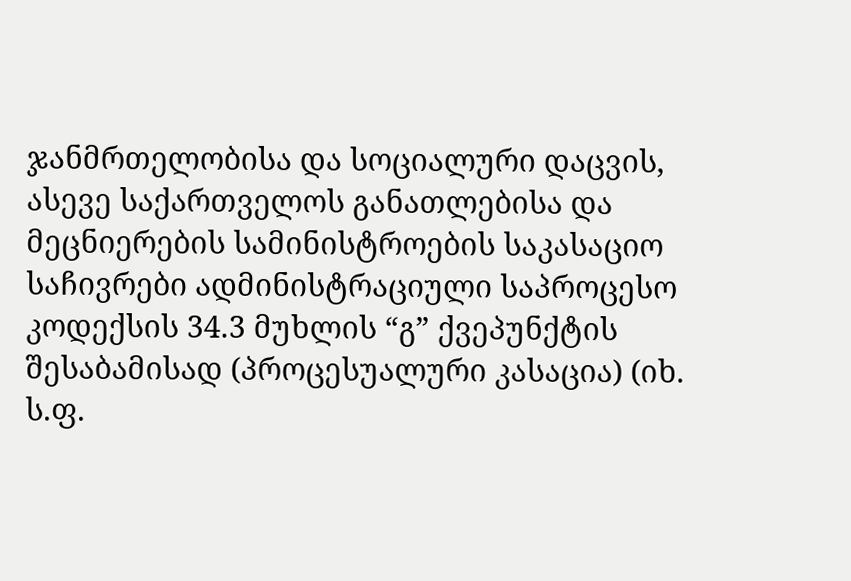ჯანმრთელობისა და სოციალური დაცვის, ასევე საქართველოს განათლებისა და მეცნიერების სამინისტროების საკასაციო საჩივრები ადმინისტრაციული საპროცესო კოდექსის 34.3 მუხლის “გ” ქვეპუნქტის შესაბამისად (პროცესუალური კასაცია) (იხ. ს.ფ.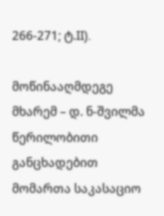266-271; ტ.II).

მოწინააღმდეგე მხარემ – დ. ნ-შვილმა წერილობითი განცხადებით მომართა საკასაციო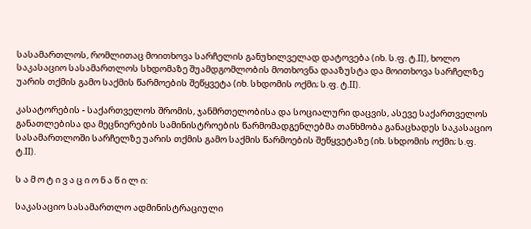სასამართლოს, რომლითაც მოითხოვა სარჩელის განუხილველად დატოვება (იხ. ს.ფ. ტ.II), ხოლო საკასაციო სასამართლოს სხდომაზე შუამდგომლობის მოთხოვნა დააზუსტა და მოითხოვა სარჩელზე უარის თქმის გამო საქმის წარმოების შეწყვეტა (იხ. სხდომის ოქმი; ს.ფ. ტ.II).

კასატორების - საქართველოს შრომის, ჯანმრთელობისა და სოციალური დაცვის, ასევე საქართველოს განათლებისა და მეცნიერების სამინისტროების წარმომადგენლებმა თანხმობა განაცხადეს საკასაციო სასამართლოში სარჩელზე უარის თქმის გამო საქმის წარმოების შეწყვეტაზე (იხ. სხდომის ოქმი; ს.ფ. ტ.II).

ს ა მ ო ტ ი ვ ა ც ი ო ნ ა წ ი ლ ი:

საკასაციო სასამართლო ადმინისტრაციული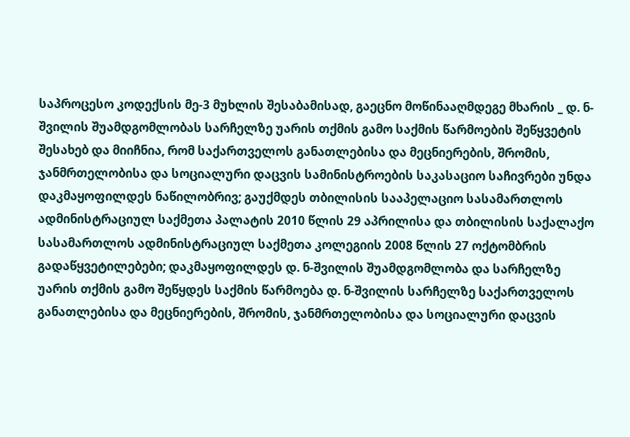საპროცესო კოდექსის მე-3 მუხლის შესაბამისად, გაეცნო მოწინააღმდეგე მხარის _ დ. ნ-შვილის შუამდგომლობას სარჩელზე უარის თქმის გამო საქმის წარმოების შეწყვეტის შესახებ და მიიჩნია, რომ საქართველოს განათლებისა და მეცნიერების, შრომის, ჯანმრთელობისა და სოციალური დაცვის სამინისტროების საკასაციო საჩივრები უნდა დაკმაყოფილდეს ნაწილობრივ; გაუქმდეს თბილისის სააპელაციო სასამართლოს ადმინისტრაციულ საქმეთა პალატის 2010 წლის 29 აპრილისა და თბილისის საქალაქო სასამართლოს ადმინისტრაციულ საქმეთა კოლეგიის 2008 წლის 27 ოქტომბრის გადაწყვეტილებები; დაკმაყოფილდეს დ. ნ-შვილის შუამდგომლობა და სარჩელზე უარის თქმის გამო შეწყდეს საქმის წარმოება დ. ნ-შვილის სარჩელზე საქართველოს განათლებისა და მეცნიერების, შრომის, ჯანმრთელობისა და სოციალური დაცვის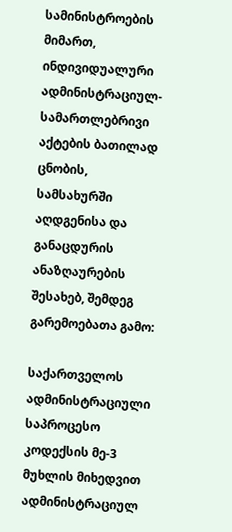სამინისტროების მიმართ, ინდივიდუალური ადმინისტრაციულ-სამართლებრივი აქტების ბათილად ცნობის, სამსახურში აღდგენისა და განაცდურის ანაზღაურების შესახებ, შემდეგ გარემოებათა გამო:

საქართველოს ადმინისტრაციული საპროცესო კოდექსის მე-3 მუხლის მიხედვით ადმინისტრაციულ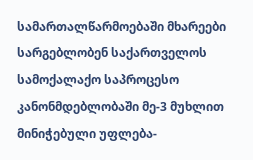სამართალწარმოებაში მხარეები სარგებლობენ საქართველოს სამოქალაქო საპროცესო კანონმდებლობაში მე-3 მუხლით მინიჭებული უფლება-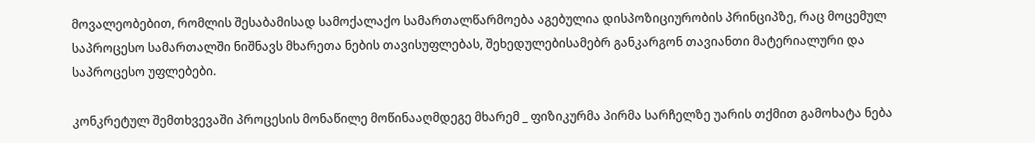მოვალეობებით, რომლის შესაბამისად სამოქალაქო სამართალწარმოება აგებულია დისპოზიციურობის პრინციპზე, რაც მოცემულ საპროცესო სამართალში ნიშნავს მხარეთა ნების თავისუფლებას, შეხედულებისამებრ განკარგონ თავიანთი მატერიალური და საპროცესო უფლებები.

კონკრეტულ შემთხვევაში პროცესის მონაწილე მოწინააღმდეგე მხარემ _ ფიზიკურმა პირმა სარჩელზე უარის თქმით გამოხატა ნება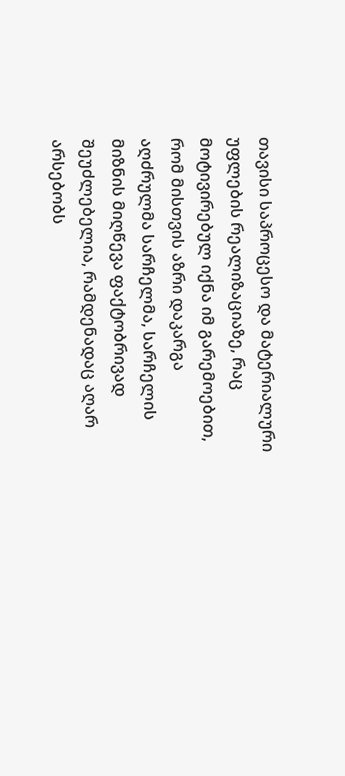თავისი საპროცესო და მატერიალური უფლების რეალიზაციაზე, რაც მოტივირებულ იქნა იმ გარემოებით, რომ მისთვის აზრი დაკარგა აღძრულმა სარჩელმა, სარჩელის მიზნის მიღწევა ფაქტობრივად შეუძლებელია, რამდენადაც აღარ არსებობს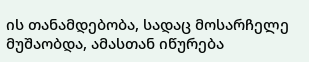ის თანამდებობა, სადაც მოსარჩელე მუშაობდა, ამასთან იწურება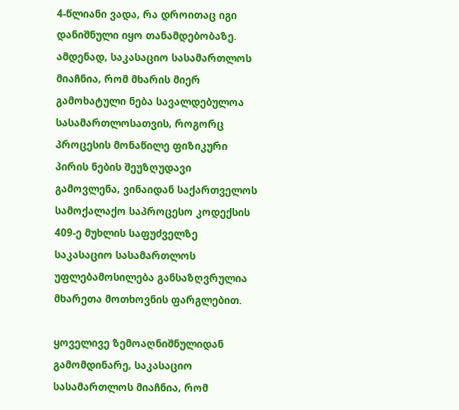4-წლიანი ვადა, რა დროითაც იგი დანიშნული იყო თანამდებობაზე. ამდენად, საკასაციო სასამართლოს მიაჩნია, რომ მხარის მიერ გამოხატული ნება სავალდებულოა სასამართლოსათვის, როგორც პროცესის მონაწილე ფიზიკური პირის ნების შეუზღუდავი გამოვლენა, ვინაიდან საქართველოს სამოქალაქო საპროცესო კოდექსის 409-ე მუხლის საფუძველზე საკასაციო სასამართლოს უფლებამოსილება განსაზღვრულია მხარეთა მოთხოვნის ფარგლებით.

ყოველივე ზემოაღნიშნულიდან გამომდინარე, საკასაციო სასამართლოს მიაჩნია, რომ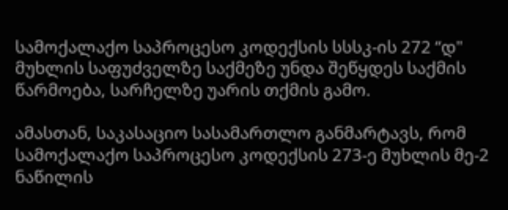სამოქალაქო საპროცესო კოდექსის სსსკ-ის 272 “დ" მუხლის საფუძველზე საქმეზე უნდა შეწყდეს საქმის წარმოება, სარჩელზე უარის თქმის გამო.

ამასთან, საკასაციო სასამართლო განმარტავს, რომ სამოქალაქო საპროცესო კოდექსის 273-ე მუხლის მე-2 ნაწილის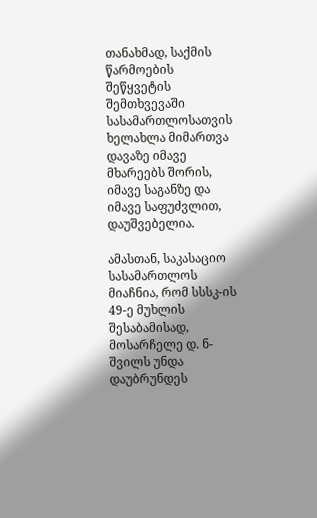თანახმად, საქმის წარმოების შეწყვეტის შემთხვევაში სასამართლოსათვის ხელახლა მიმართვა დავაზე იმავე მხარეებს შორის, იმავე საგანზე და იმავე საფუძვლით, დაუშვებელია.

ამასთან, საკასაციო სასამართლოს მიაჩნია, რომ სსსკ-ის 49-ე მუხლის შესაბამისად, მოსარჩელე დ. ნ-შვილს უნდა დაუბრუნდეს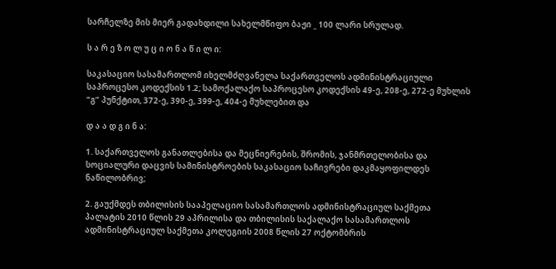სარჩელზე მის მიერ გადახდილი სახელმწიფო ბაჟი _ 100 ლარი სრულად.

ს ა რ ე ზ ო ლ უ ც ი ო ნ ა წ ი ლ ი:

საკასაციო სასამართლომ იხელმძღვანელა საქართველოს ადმინისტრაციული საპროცესო კოდექსის 1.2; სამოქალაქო საპროცესო კოდექსის 49-ე, 208-ე, 272-ე მუხლის “გ” პუნქტით, 372-ე, 390-ე, 399-ე, 404-ე მუხლებით და

დ ა ა დ გ ი ნ ა:

1. საქართველოს განათლებისა და მეცნიერების, შრომის, ჯანმრთელობისა და სოციალური დაცვის სამინისტროების საკასაციო საჩივრები დაკმაყოფილდეს ნაწილობრივ;

2. გაუქმდეს თბილისის სააპელაციო სასამართლოს ადმინისტრაციულ საქმეთა პალატის 2010 წლის 29 აპრილისა და თბილისის საქალაქო სასამართლოს ადმინისტრაციულ საქმეთა კოლეგიის 2008 წლის 27 ოქტომბრის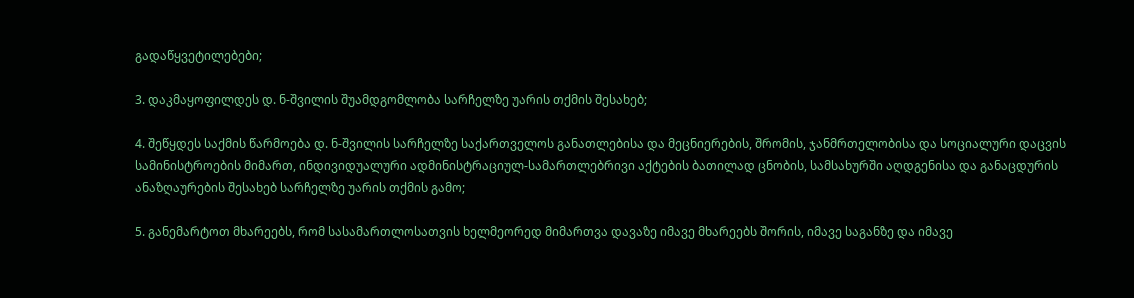გადაწყვეტილებები;

3. დაკმაყოფილდეს დ. ნ-შვილის შუამდგომლობა სარჩელზე უარის თქმის შესახებ;

4. შეწყდეს საქმის წარმოება დ. ნ-შვილის სარჩელზე საქართველოს განათლებისა და მეცნიერების, შრომის, ჯანმრთელობისა და სოციალური დაცვის სამინისტროების მიმართ, ინდივიდუალური ადმინისტრაციულ-სამართლებრივი აქტების ბათილად ცნობის, სამსახურში აღდგენისა და განაცდურის ანაზღაურების შესახებ სარჩელზე უარის თქმის გამო;

5. განემარტოთ მხარეებს, რომ სასამართლოსათვის ხელმეორედ მიმართვა დავაზე იმავე მხარეებს შორის, იმავე საგანზე და იმავე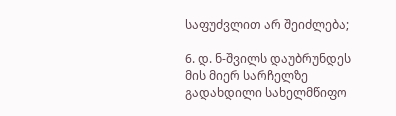საფუძვლით არ შეიძლება;

6. დ. ნ-შვილს დაუბრუნდეს მის მიერ სარჩელზე გადახდილი სახელმწიფო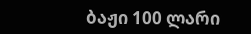ბაჟი 100 ლარი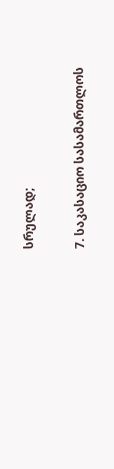სრულად;

7. საკასაციო სასამართლოს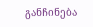განჩინება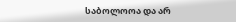საბოლოოა და არ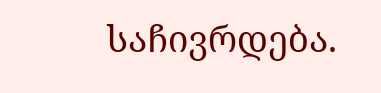საჩივრდება.